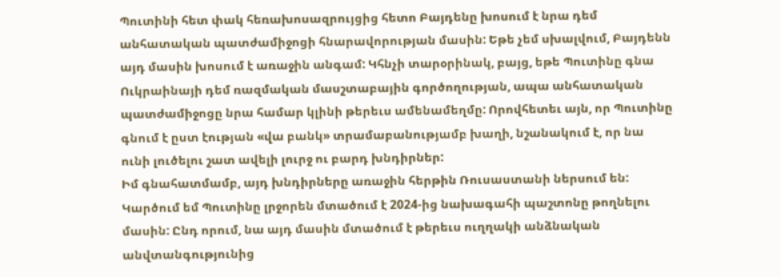Պուտինի հետ փակ հեռախոսազրույցից հետո Բայդենը խոսում է նրա դեմ անհատական պատժամիջոցի հնարավորության մասին: Եթե չեմ սխալվում, Բայդենն այդ մասին խոսում է առաջին անգամ: Կհնչի տարօրինակ, բայց, եթե Պուտինը գնա Ուկրաինայի դեմ ռազմական մասշտաբային գործողության, ապա անհատական պատժամիջոցը նրա համար կլինի թերեւս ամենամեղմը: Որովհետեւ այն, որ Պուտինը գնում է ըստ էության «վա բանկ» տրամաբանությամբ խաղի, նշանակում է, որ նա ունի լուծելու շատ ավելի լուրջ ու բարդ խնդիրներ:
Իմ գնահատմամբ, այդ խնդիրները առաջին հերթին Ռուսաստանի ներսում են: Կարծում եմ Պուտինը լրջորեն մտածում է 2024-ից նախագահի պաշտոնը թողնելու մասին: Ընդ որում, նա այդ մասին մտածում է թերեւս ուղղակի անձնական անվտանգությունից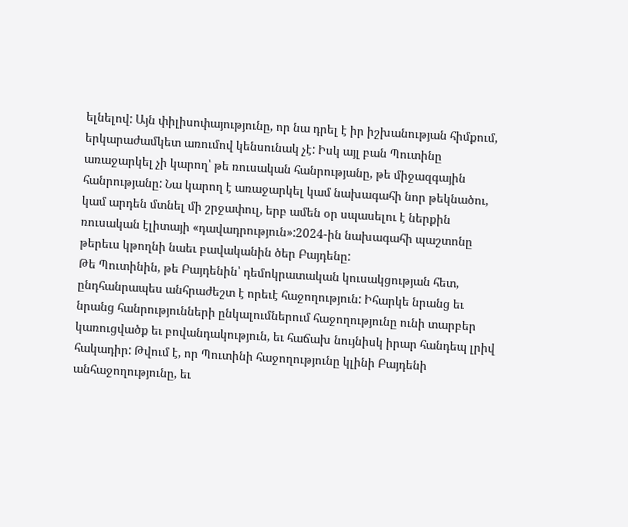ելնելով: Այն փիլիսոփայությունը, որ նա դրել է իր իշխանության հիմքում, երկարաժամկետ առումով կենսունակ չէ: Իսկ այլ բան Պուտինը առաջարկել չի կարող՝ թե ռուսական հանրությանը, թե միջազգային հանրությանը: Նա կարող է առաջարկել կամ նախագահի նոր թեկնածու, կամ արդեն մտնել մի շրջափուլ, երբ ամեն օր սպասելու է ներքին ռուսական էլիտայի «դավադրություն»:2024-ին նախագահի պաշտոնը թերեւս կթողնի նաեւ բավականին ծեր Բայդենը:
Թե Պուտինին, թե Բայդենին՝ դեմոկրատական կուսակցության հետ, ընդհանրապես անհրաժեշտ է որեւէ հաջողություն: Իհարկե նրանց եւ նրանց հանրությունների ընկալումներում հաջողությունը ունի տարբեր կառուցվածք եւ բովանդակություն, եւ հաճախ նույնիսկ իրար հանդեպ լրիվ հակադիր: Թվում է, որ Պուտինի հաջողությունը կլինի Բայդենի անհաջողությունը, եւ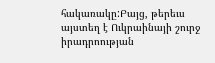հակառակը:Բայց, թերեւս այստեղ է Ուկրաինայի շուրջ իրադրոության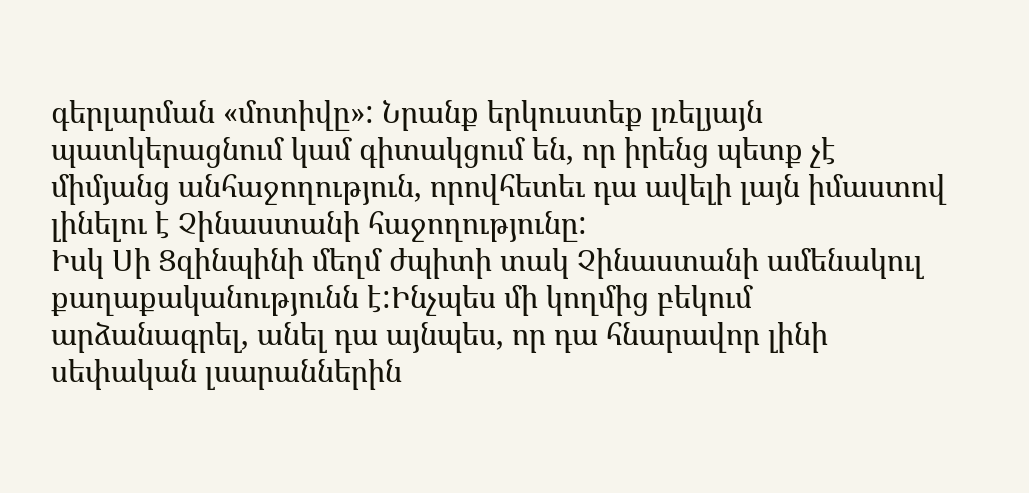գերլարման «մոտիվը»: Նրանք երկուստեք լռելյայն պատկերացնում կամ գիտակցում են, որ իրենց պետք չէ միմյանց անհաջողություն, որովհետեւ դա ավելի լայն իմաստով լինելու է Չինաստանի հաջողությունը:
Իսկ Սի Ցզինպինի մեղմ ժպիտի տակ Չինաստանի ամենակուլ քաղաքականությունն է:Ինչպես մի կողմից բեկում արձանագրել, անել դա այնպես, որ դա հնարավոր լինի սեփական լսարաններին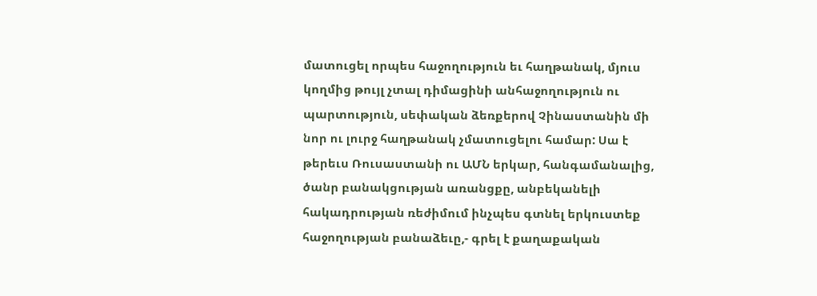մատուցել որպես հաջողություն եւ հաղթանակ, մյուս կողմից թույլ չտալ դիմացինի անհաջողություն ու պարտություն, սեփական ձեռքերով Չինաստանին մի նոր ու լուրջ հաղթանակ չմատուցելու համար: Սա է թերեւս Ռուսաստանի ու ԱՄՆ երկար, հանգամանալից, ծանր բանակցության առանցքը, անբեկանելի հակադրության ռեժիմում ինչպես գտնել երկուստեք հաջողության բանաձեւը,- գրել է քաղաքական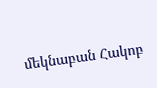մեկնաբան Հակոբ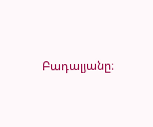Բադալյանը։